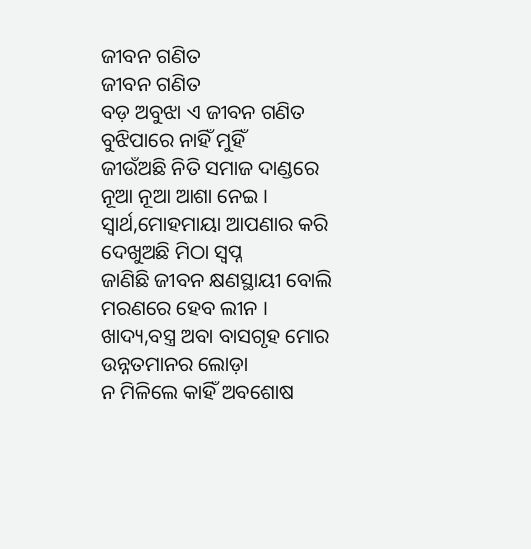ଜୀବନ ଗଣିତ
ଜୀବନ ଗଣିତ
ବଡ଼ ଅବୁଝା ଏ ଜୀବନ ଗଣିତ
ବୁଝିପାରେ ନାହିଁ ମୁହିଁ
ଜୀଉଁଅଛି ନିତି ସମାଜ ଦାଣ୍ଡରେ
ନୂଆ ନୂଆ ଆଶା ନେଇ ।
ସ୍ୱାର୍ଥ,ମୋହମାୟା ଆପଣାର କରି
ଦେଖୁଅଛି ମିଠା ସ୍ୱପ୍ନ
ଜାଣିଛି ଜୀବନ କ୍ଷଣସ୍ଥାୟୀ ବୋଲି
ମରଣରେ ହେବ ଲୀନ ।
ଖାଦ୍ୟ,ବସ୍ତ୍ର ଅବା ବାସଗୃହ ମୋର
ଉନ୍ନତମାନର ଲୋଡ଼ା
ନ ମିଳିଲେ କାହିଁ ଅବଶୋଷ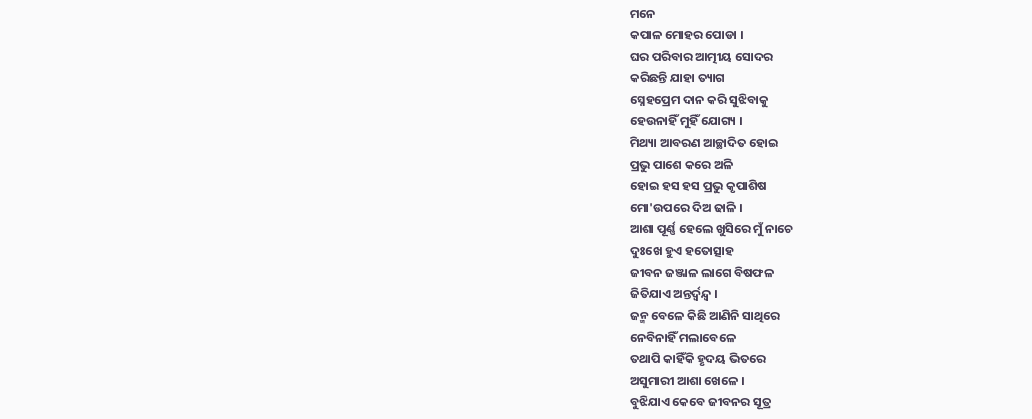ମନେ
କପାଳ ମୋହର ପୋଡା ।
ଘର ପରିବାର ଆତ୍ମୀୟ ସୋଦର
କରିଛନ୍ତି ଯାହା ତ୍ୟାଗ
ସ୍ନେହପ୍ରେମ ଦାନ କରି ସୁଝିବାକୁ
ହେଉନାହିଁ ମୁହିଁ ଯୋଗ୍ୟ ।
ମିଥ୍ୟା ଆବରଣ ଆଚ୍ଛାଦିତ ହୋଇ
ପ୍ରଭୁ ପାଶେ କରେ ଅଳି
ହୋଇ ହସ ହସ ପ୍ରଭୁ କୃପାଶିଷ
ମୋ'ଉପରେ ଦିଅ ଢାଳି ।
ଆଶା ପୂର୍ଣ୍ଣ ହେଲେ ଖୁସିରେ ମୁଁ ନାଚେ
ଦୁଃଖେ ହୁଏ ହତୋତ୍ସାହ
ଜୀବନ ଜଞ୍ଜାଳ ଲାଗେ ବିଷଫଳ
ଜିତିଯାଏ ଅନ୍ତର୍ଦ୍ୱନ୍ଦ୍ୱ ।
ଜନ୍ମ ବେଳେ କିଛି ଆଣିନି ସାଥିରେ
ନେବିନାହିଁ ମଲାବେଳେ
ତଥାପି କାହିଁକି ହୃଦୟ ଭିତରେ
ଅସୁମାରୀ ଆଶା ଖେଳେ ।
ବୁଝିଯାଏ କେବେ ଜୀବନର ସୂତ୍ର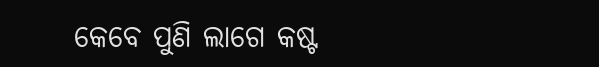କେବେ ପୁଣି ଲାଗେ କଷ୍ଟ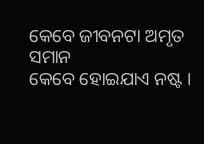କେବେ ଜୀବନଟା ଅମୃତ ସମାନ
କେବେ ହୋଇଯାଏ ନଷ୍ଟ ।